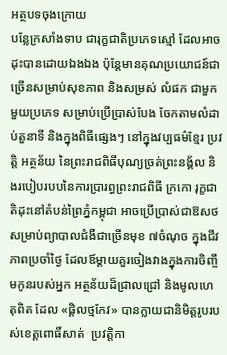អត្ថបទចុងក្រោយ
បន្លែក្រសាំងទាប ជារុក្ខជាតិប្រភេទស្មៅ ដែលអាចដុះបានដោយឯងឯង ប៉ុន្តែមានគុណប្រយោជន៍ជាច្រើនសម្រាប់សុខភាព និងសម្រស់ លំផក ជាមួកមួយប្រភេទ សម្រាប់ប្រើប្រាស់បែង ចែកតាមលំដាប់តួនាទី និងក្នុងពិធីផ្សេងៗ នៅក្នុងវប្បធម៌ខ្មែរ ប្រវត្តិ អត្ថន័យ នៃព្រះរាជពិធីបុណ្យច្រត់ព្រះនង្គ័ល និងរបៀបរបបនៃការប្រារព្ធព្រះរាជពិធី ក្រកោ រុក្ខជាតិដុះនៅតំបន់ព្រៃភ្នំកម្ពុជា អាចប្រើប្រាស់ជាឱសថសម្រាប់ព្យាបាលជំងឺជាច្រើនមុខ ៧ចំណុច ក្នុងជីវភាពប្រចាំថ្ងៃ ដែលឪម្តាយគួរចៀងវាងក្នុងការចិញ្ចឹមកូនរបស់អ្នក អត្ថន័យដ៏ជ្រាលជ្រៅ និងមូលហេតុពិត ដែល «ផ្តិលថ្មកែវ» បានក្លាយជានិមិត្តរូបរបស់ខេត្តពោធិ៍សាត់  ប្រវត្តិកា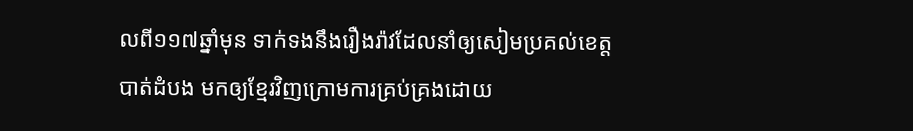លពី១១៧ឆ្នាំមុន ទាក់ទងនឹងរឿងរ៉ាវដែលនាំឲ្យសៀមប្រគល់ខេត្តបាត់ដំបង មកឲ្យខ្មែរវិញក្រោមការគ្រប់គ្រងដោយ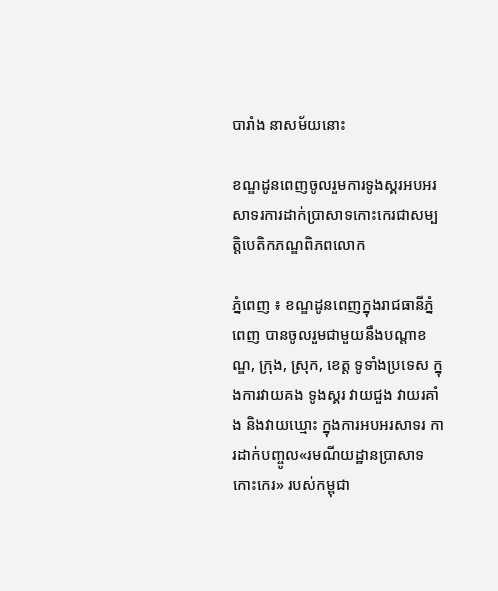បារាំង នាសម័យនោះ

ខណ្ឌដូនពេញចូលរួមការទូងស្គរអបអរសាទរការដាក់ប្រាសាទកោះកេរជាសម្បត្តិបេតិកភណ្ឌពិភពលោក

ភ្នំពេញ ៖ ខណ្ឌដូនពេញក្នុងរាជធានីភ្នំពេញ បានចូលរួមជាមួយនឹងបណ្តាខណ្ឌ, ក្រុង, ស្រុក, ខេត្ត ទូទាំងប្រទេស ក្នុងការវាយគង ទូងស្គរ វាយជួង វាយរគាំង និងវាយឃ្មោះ ក្នុងការអបអរសាទរ ការដាក់បញ្ចូល«រមណីយដ្ឋានប្រាសាទកោះកេរ» របស់កម្ពុជា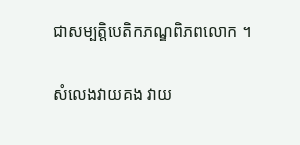ជាសម្បត្តិបេតិកភណ្ឌពិភពលោក ។

សំលេងវាយគង វាយ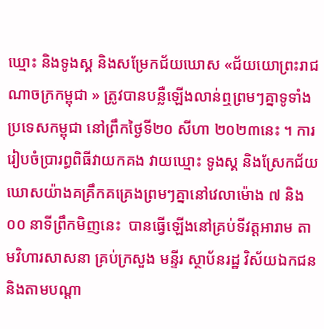ឃ្មោះ និងទូងស្គ និងសម្រែកជ័យឃោស «ជ័យយោព្រះរាជណាចក្រកម្ពុជា » ត្រូវបានបន្លឺឡើងលាន់ឮព្រមៗគ្នាទូទាំងប្រទេសកម្ពុជា នៅព្រឹកថ្ងៃទី២០ សីហា ២០២៣នេះ ។ ការរៀបចំប្រារព្ធពិធីវាយកគង វាយឃ្មោះ ទូងស្គ និងស្រែកជ័យឃោសយ៉ាងគគ្រឹកគគ្រេងព្រមៗគ្នានៅវេលាម៉ោង ៧ និង០០ នាទីព្រឹកមិញនេះ  បានធ្វើឡើងនៅគ្រប់ទីវត្តអារាម តាមវិហារសាសនា គ្រប់ក្រសួង មន្ទីរ ស្ថាប័នរដ្ឋ វិស័យឯកជន និងតាមបណ្តា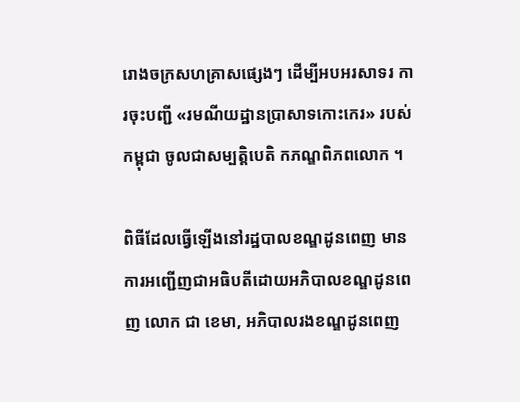រោងចក្រសហគ្រាសផ្សេងៗ ដើម្បីអបអរសាទរ ការចុះបញ្ជី «រមណីយដ្ឋានប្រាសាទកោះកេរ» របស់កម្ពុជា ចូលជាសម្បត្តិបេតិ កភណ្ឌពិភពលោក ។

ពិធីដែលធ្វើឡើងនៅរដ្ឋបាលខណ្ឌដូនពេញ មានការអញ្ជើញជាអធិបតីដោយអភិបាលខណ្ឌដូនពេញ លោក ជា ខេមា, អភិបាលរងខណ្ឌដូនពេញ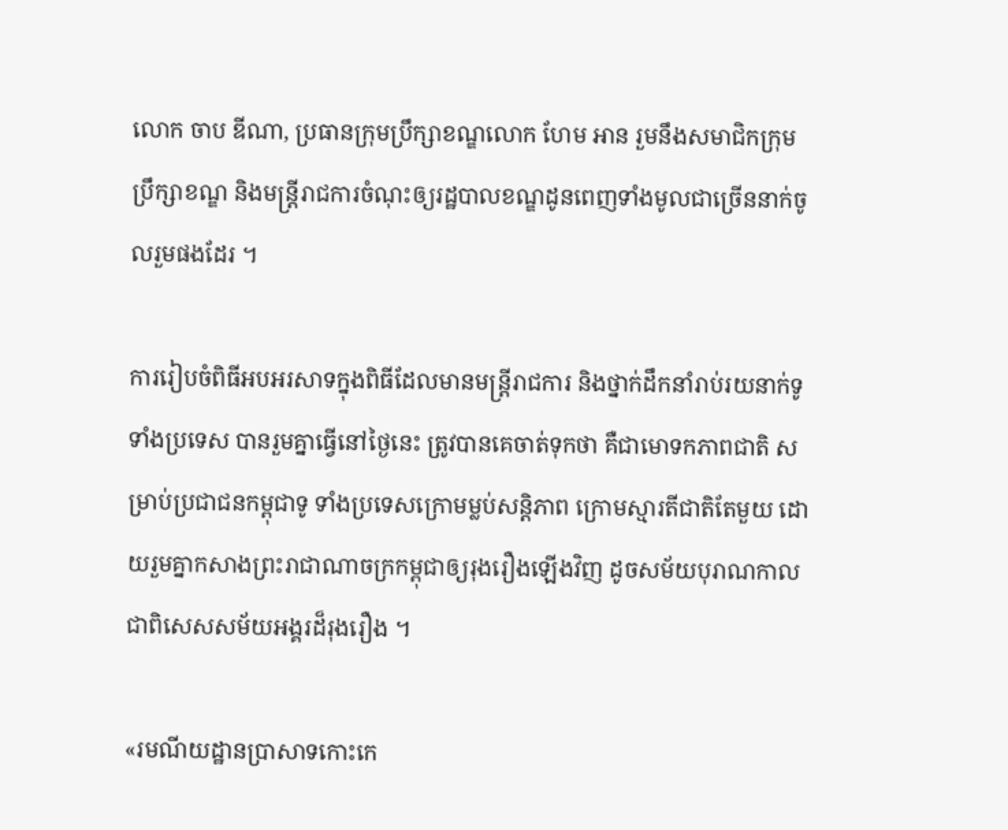លោក ចាប ឌីណា, ប្រធានក្រុមប្រឹក្សាខណ្ឌលោក ហែម អាន រួមនឹងសមាជិកក្រុមប្រឹក្សាខណ្ឌ និងមន្រ្តីរាជការចំណុះឲ្យរដ្ឋបាលខណ្ឌដូនពេញទាំងមូលជាច្រើននាក់ចូលរួមផងដែរ ។

ការរៀបចំពិធីអបអរសាទក្នុងពិធីដែលមានមន្ត្រីរាជការ និងថ្នាក់ដឹកនាំរាប់រយនាក់ទូទាំងប្រទេស បានរួមគ្នាធ្វើនៅថ្ងៃនេះ ត្រូវបានគេចាត់ទុកថា គឺជាមោទកភាពជាតិ សម្រាប់ប្រជាជនកម្ពុជាទូ ទាំងប្រទេសក្រោមម្លប់សន្តិភាព ក្រោមស្មារតីជាតិតែមួយ ដោយរួមគ្នាកសាងព្រះរាជាណាចក្រកម្ពុជាឲ្យរុងរឿងឡើងវិញ ដូចសម័យបុរាណកាល ជាពិសេសសម័យអង្គរដ៏រុងរឿង ។

«រមណីយដ្ឋានប្រាសាទកោះកេ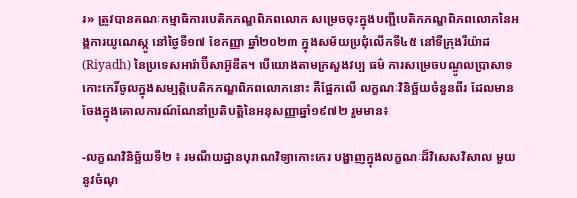រ» ត្រូវបានគណៈកម្មាធិការបេតិកភណ្ឌពិភពលោក សម្រេចចុះក្នុងបញ្ជីបេតិកភណ្ឌពិភពលោកនៃអង្គការយូណេស្កូ នៅថ្ងៃទី១៧ ខែកញ្ញា ឆ្នាំ២០២៣ ក្នុងសម័យប្រជុំលើកទី៤៥ នៅទីក្រុងរីយ៉ាដ (Riyadh) នៃប្រទេសអារ៉ាប៊ីសាអ៊ូឌីត។ បើយោងតាមក្រសួងវប្ប ធម៌ ការសម្រេចបណ្ចូលប្រាសាទកោះកេរិ៍ចូលក្នុងសម្បត្តិបេតិកភណ្ឌពិភពលោកនោះ គឺផ្អែកលើ លក្ខណៈវិនិច្ឆ័យចំនួនពីរ ដែលមានចែងក្នុងគោលការណ៍ណែនាំប្រតិបត្តិនៃអនុសញ្ញាឆ្នាំ១៩៧២ រួមមាន៖

-លក្ខណវិនិច្ឆ័យទី២ ៖ រមណីយដ្ឋានបុរាណវិទ្យាកោះកេរ បង្ហាញក្នុងលក្ខណៈដ៏វិសេសវិសាល មួយនូវចំណុ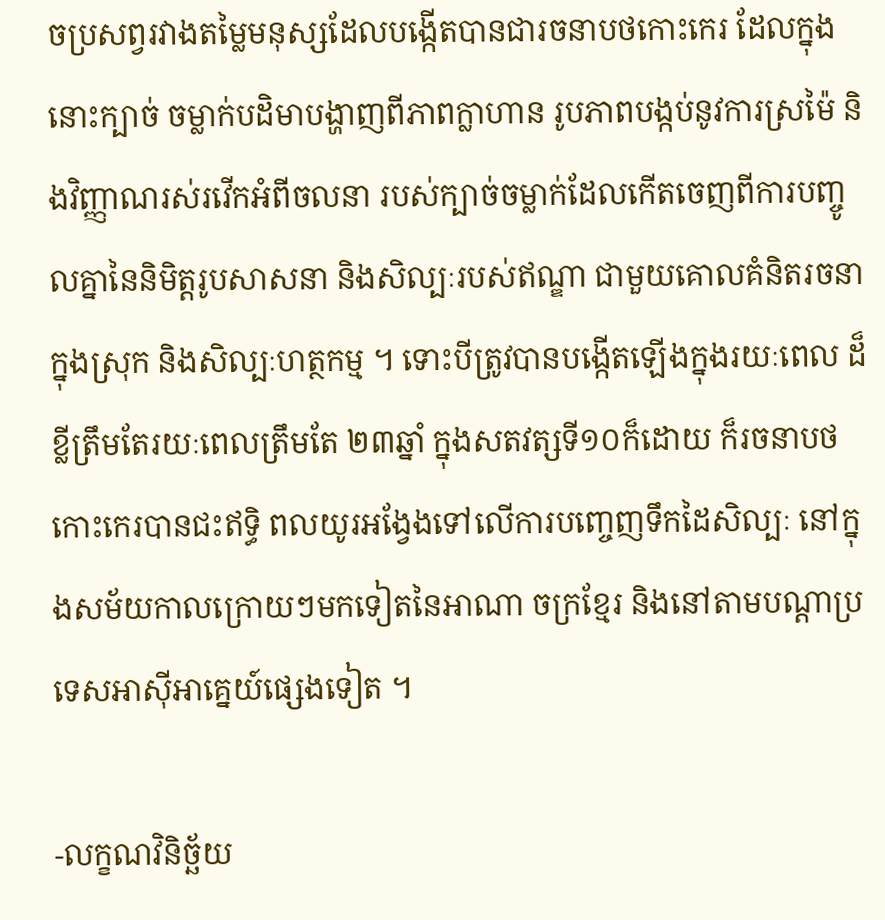ចប្រសព្វរវាងតម្លៃមនុស្សដែលបង្កើតបានជារចនាបថកោះកេរ ដែលក្នុងនោះក្បាច់ ចម្លាក់បដិមាបង្ហាញពីភាពក្លាហាន រូបភាពបង្កប់នូវការស្រម៉ៃ និងវិញ្ញាណរស់រវើកអំពីចលនា របស់ក្បាច់ចម្លាក់ដែលកើតចេញពីការបញ្ចូលគ្នានៃនិមិត្តរូបសាសនា និងសិល្បៈរបស់ឥណ្ឌា ជាមួយគោលគំនិតរចនាក្នុងស្រុក និងសិល្បៈហត្ថកម្ម ។ ទោះបីត្រូវបានបង្កើតឡើងក្នុងរយៈពេល ដ៏ខ្លីត្រឹមតែរយៈពេលត្រឹមតែ ២៣ឆ្នាំ ក្នុងសតវត្សទី១០ក៏ដោយ ក៏រចនាបថកោះកេរបានជះឥទ្ធិ ពលយូរអង្វែងទៅលើការបញ្ចេញទឹកដៃសិល្បៈ នៅក្នុងសម័យកាលក្រោយៗមកទៀតនៃអាណា ចក្រខែ្មរ និងនៅតាមបណ្តាប្រទេសអាស៊ីអាគ្នេយ៍ផ្សេងទៀត ។

-លក្ខណវិនិច្ឆ័យ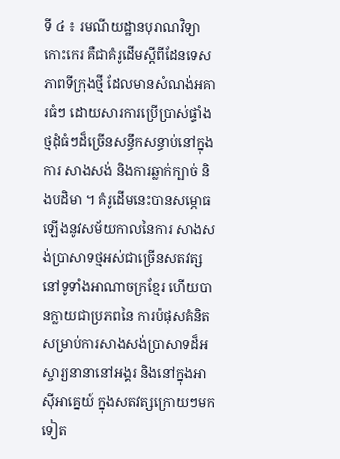ទី ៤ ៖ រមណីយដ្ឋានបុរាណវិទ្យាកោះកេរ គឺជាគំរូដើមស្តីពីដែនទេសភាពទីក្រុងថ្មី ដែលមានសំណង់អគារធំៗ ដោយសារការប្រើប្រាស់ផ្ទាំងថ្មដុំធំៗដ៏ច្រើនសន្ធឹកសន្ធាប់នៅក្នុងការ សាងសង់ និងការឆ្លាក់ក្បាច់ និងបដិមា ។ គំរូដើមនេះបានសម្ភោធឡើងនូវសម័យកាលនៃការ សាងសង់ប្រាសាទថ្មអស់ជាច្រើនសតវត្សនៅទូទាំងអាណាចក្រខ្មែរ ហើយបានក្លាយជាប្រភពនៃ ការប៉ផុសគំនិតសម្រាប់ការសាងសង់ប្រាសាទដ៏អស្ចារ្យនានានៅអង្គរ និងនៅក្នុងអាស៊ីអាគ្នេយ៍ ក្នុងសតវត្សក្រោយៗមកទៀត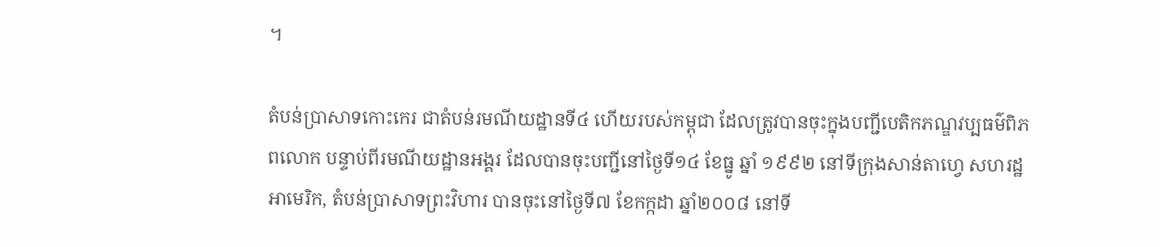។

តំបន់ប្រាសាទកោះកេរ ជាតំបន់រមណីយដ្ឋានទី៤ ហើយរបស់កម្ពុជា ដែលត្រូវបានចុះក្នុងបញ្ជីបេតិកភណ្ឌវប្បធម៌ពិភពលោក បន្ទាប់ពីរមណីយដ្ឋានអង្គរ ដែលបានចុះបញ្ជីនៅថ្ងៃទី១៤ ខែធ្នូ ឆ្នាំ ១៩៩២ នៅទីក្រុងសាន់តាហ្វេ សហរដ្ឋអាមេរិក, តំបន់ប្រាសាទព្រះវិហារ បានចុះនៅថ្ងៃទី៧ ខែកក្កដា ឆ្នាំ២០០៨ នៅទី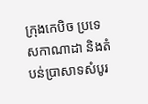ក្រុងកេបិច ប្រទេសកាណាដា និងតំបន់ប្រាសាទសំបូរ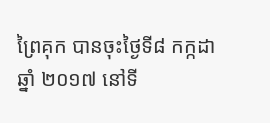ព្រៃគុក បានចុះថ្ងៃទី៨ កក្កដា ឆ្នាំ ២០១៧ នៅទី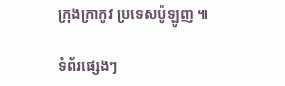ក្រុងក្រាកូវ ប្រទេសប៉ូឡូញ ៕

ទំព័រផ្សេងៗ